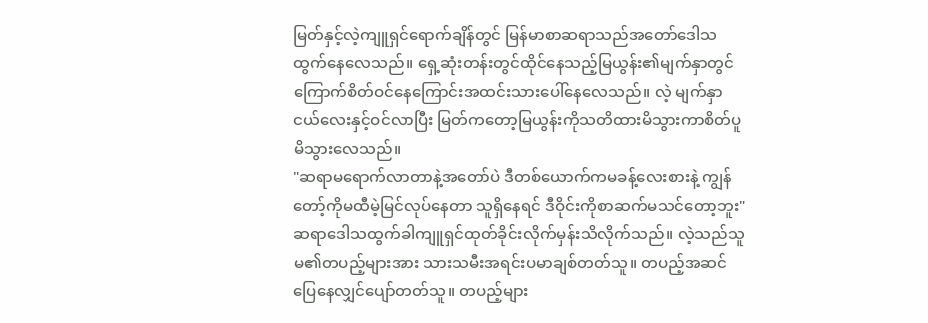မြတ်နှင့်လဲ့ကျူရှင်ရောက်ချိန်တွင် မြန်မာစာဆရာသည်အတော်ဒေါသထွက်နေလေသည်။ ရှေ့ဆုံးတန်းတွင်ထိုင်နေသည့်မြယွန်း၏မျက်နှာတွင်ကြောက်စိတ်ဝင်နေကြောင်းအထင်းသားပေါ်နေလေသည်။ လဲ့ မျက်နှာငယ်လေးနှင့်ဝင်လာပြီး မြတ်ကတော့မြယွန်းကိုသတိထားမိသွားကာစိတ်ပူမိသွားလေသည်။
"ဆရာမရောက်လာတာနဲ့အတော်ပဲ ဒီတစ်ယောက်ကမခန့်လေးစားနဲ့ ကျွန်တော့်ကိုမထီမဲ့မြင်လုပ်နေတာ သူရှိနေရင် ဒီဝိုင်းကိုစာဆက်မသင်တော့ဘူး"
ဆရာဒေါသထွက်ခါကျူရှင်ထုတ်ခိုင်းလိုက်မှန်းသိလိုက်သည်။ လဲ့သည်သူမ၏တပည့်များအား သားသမီးအရင်းပမာချစ်တတ်သူ။ တပည့်အဆင်ပြေနေလျှင်ပျော်တတ်သူ။ တပည့်များ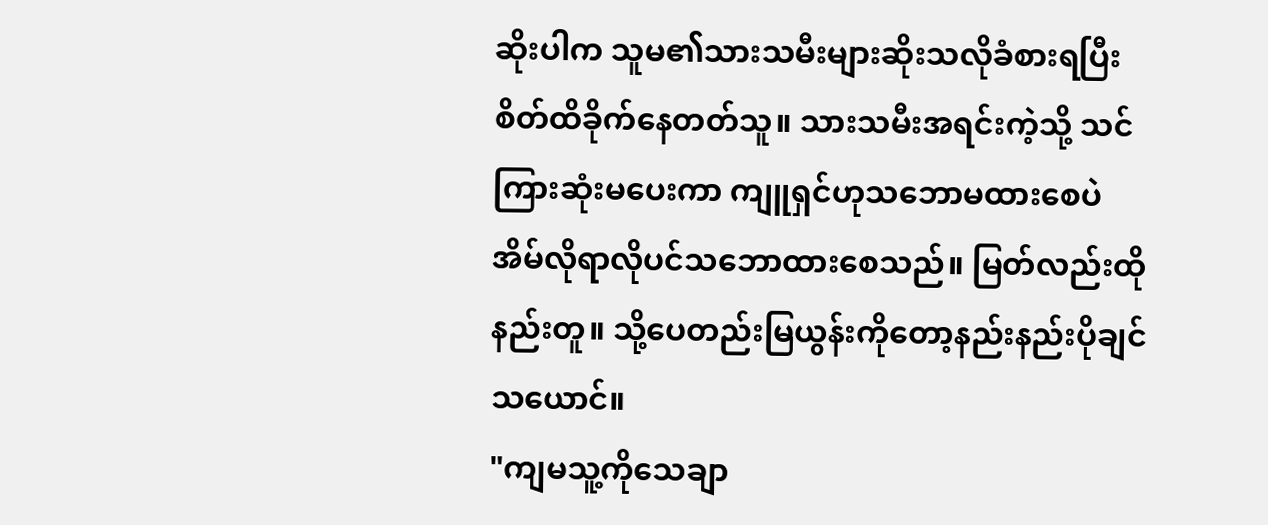ဆိုးပါက သူမ၏သားသမီးများဆိုးသလိုခံစားရပြီး စိတ်ထိခိုက်နေတတ်သူ။ သားသမီးအရင်းကဲ့သို့ သင်ကြားဆုံးမပေးကာ ကျူရှင်ဟုသဘောမထားစေပဲ အိမ်လိုရာလိုပင်သဘောထားစေသည်။ မြတ်လည်းထိုနည်းတူ။ သို့ပေတည်းမြယွန်းကိုတော့နည်းနည်းပိုချင်သယောင်။
"ကျမသူ့ကိုသေချာ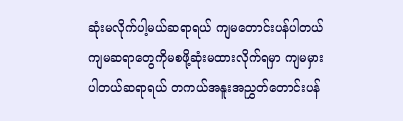ဆုံးမလိုက်ပါ့မယ်ဆရာရယ် ကျမတောင်းပန်ပါတယ် ကျမဆရာတွေကိုမစဖို့ဆုံးမထားလိုက်ရမှာ ကျမမှားပါတယ်ဆရာရယ် တကယ်အနူးအညွှတ်တောင်းပန်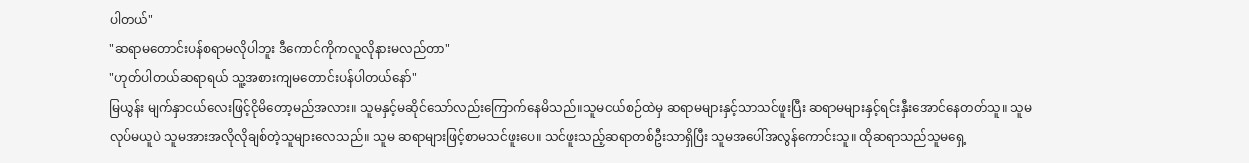ပါတယ်"
"ဆရာမတောင်းပန်စရာမလိုပါဘူး ဒီကောင်ကိုကလူလိုနားမလည်တာ"
"ဟုတ်ပါတယ်ဆရာရယ် သူ့အစားကျမတောင်းပန်ပါတယ်နော်"
မြယွန်း မျက်နှာငယ်လေးဖြင့်ငိုမိတော့မည်အလား။ သူမနှင့်မဆိုင်သော်လည်းကြောက်နေမိသည်။သူမငယ်စဉ်ထဲမှ ဆရာမများနှင့်သာသင်ဖူးပြီး ဆရာမများနှင့်ရင်းနှီးအောင်နေတတ်သူ။ သူမ လုပ်မယူပဲ သူမအားအလိုလိုချစ်တဲ့သူများလေသည်။ သူမ ဆရာများဖြင့်စာမသင်ဖူးပေ။ သင်ဖူးသည့်ဆရာတစ်ဦးသာရှိပြီး သူမအပေါ်အလွန်ကောင်းသူ။ ထိုဆရာသည်သူမရှေ့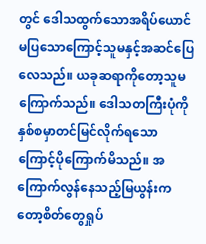တွင် ဒေါသထွက်သောအရိပ်ယောင်မပြသောကြောင့်သူမနှင့်အဆင်ပြေလေသည်။ ယခုဆရာကိုတော့သူမကြောက်သည်။ ဒေါသတကြီးပုံကိုနှစ်စမှာတင်မြင်လိုက်ရသောကြောင့်ပိုကြောက်မိသည်။ အကြောက်လွန်နေသည့်မြယွန်းကတော့စိတ်တွေရှုပ်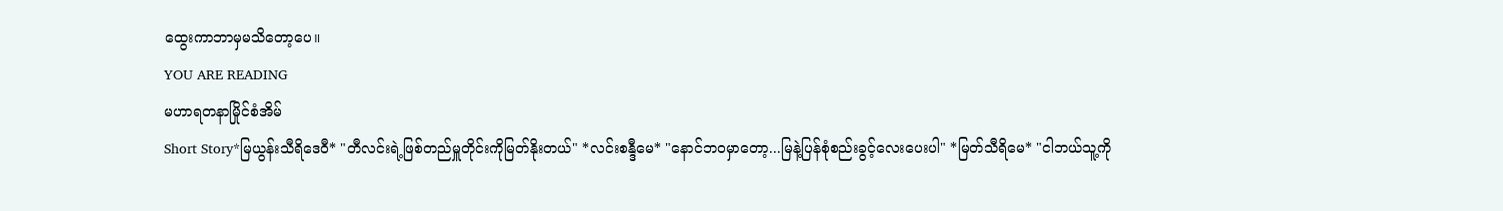ထွေးကာဘာမှမသိတော့ပေ။
YOU ARE READING
မဟာရတနာမြိုင်စံအိမ်
Short Story*မြယွန်းသီရိဒေဝီ* "တီလင်းရဲ့ဖြစ်တည်မှူတိုင်းကိုမြတ်နိုးတယ်" *လင်းစန္ဒီမေ* "နောင်ဘဝမှာတော့...မြနဲ့ပြန်စုံစည်းခွင့်လေးပေးပါ" *မြတ်သီရိမေ* "ငါဘယ်သူ့ကို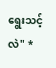ရွေးသင့်လဲ" *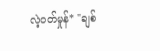လဲ့ဝတ်မှုန်* "ချစ်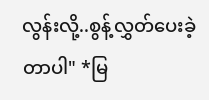လွန်းလို့..စွန့်လွှတ်ပေးခဲ့တာပါ" *မြ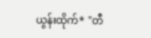ယွန်းထိုက်* "တီ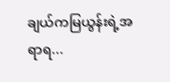ချယ်ကမြယွန်းရဲ့အရာရ...